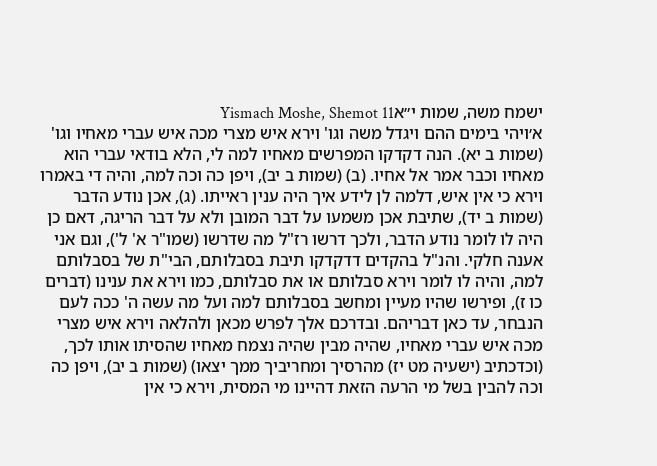ישמח משה, שמות י״אYismach Moshe, Shemot 11
א׳ויהי בימים ההם ויגדל משה וגו' וירא איש מצרי מכה איש עברי מאחיו וגו' (שמות ב יא). הנה דקדקו המפרשים מאחיו למה לי, הלא בודאי עברי הוא מאחיו וכבר אמר אל אחיו. (ב) (שמות ב יב), ויפן כה וכה למה, והיה די באמרו וירא כי אין איש, דלמה לן לידע איך היה ענין ראייתו. (ג), אכן נודע הדבר (שמות ב יד), שתיבת אכן משמעו על דבר המובן ולא על דבר הריגה, דאם כן היה לו לומר נודע הדבר, ולכך דרשו רז"ל מה שדרשו (שמו"ר א' ל'), וגם אני אענה חלקי. והנ"ל בהקדים דדקדקו תיבת בסבלותם, הבי"ת של בסבלותם למה, והיה לו לומר וירא סבלותם או את סבלותם, כמו וירא את ענינו (דברים כו ז), ופירשו שהיו מעיין ומחשב בסבלותם למה ועל מה עשה ה' ככה לעם הנבחר, עד כאן דבריהם. ובדרכם אלך לפרש מכאן ולהלאה וירא איש מצרי מכה איש עברי מאחיו, שהיה מבין שהיה נצמח מאחיו שהסיתו אותו לכך, (וכדכתיב (ישעיה מט יז) מהרסיך ומחריביך ממך יצאו) (שמות ב יב), ויפן כה וכה להבין בשל מי הרעה הזאת דהיינו מי המסית, וירא כי אין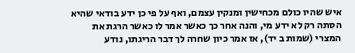איש שהיו כולם מכחישין ומנקין עצמם, ואף על פי כן ידע בודאי שהיא הסתה רק לא ידע מי, והנה אחר כך כאשר אמר לו כאשר הרגת את המצרי (שמות ב יד), אז אמר כיון שחרה לך דבר הריגתו, נודע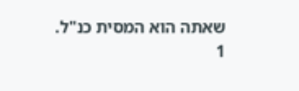שאתה הוא המסית כנ"ל.
1